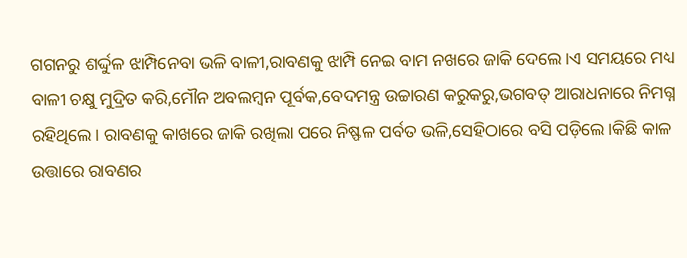ଗଗନରୁ ଶର୍ଦ୍ଦୁଳ ଝାମ୍ପିନେବା ଭଳି ବାଳୀ,ରାବଣକୁ ଝାମ୍ପି ନେଇ ବାମ ନଖରେ ଜାକି ଦେଲେ।ଏ ସମୟରେ ମଧ୍ୟ ବାଳୀ ଚକ୍ଷୁ ମୁଦ୍ରିତ କରି,ମୌନ ଅବଲମ୍ବନ ପୂର୍ବକ,ବେଦମନ୍ତ୍ର ଉଚ୍ଚାରଣ କରୁକରୁ,ଭଗବତ୍ ଆରାଧନାରେ ନିମଗ୍ନ ରହିଥିଲେ। ରାବଣକୁ କାଖରେ ଜାକି ରଖିଲା ପରେ ନିଷ୍ଫଳ ପର୍ବତ ଭଳି,ସେହିଠାରେ ବସି ପଡ଼ିଲେ।କିଛି କାଳ ଉତ୍ତାରେ ରାବଣର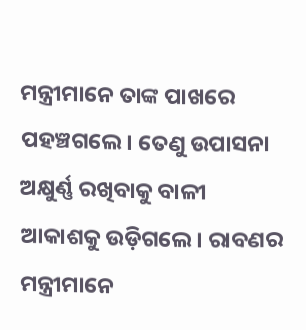ମନ୍ତ୍ରୀମାନେ ତାଙ୍କ ପାଖରେ ପହଞ୍ଚଗଲେ। ତେଣୁ ଉପାସନା ଅକ୍ଷୁର୍ଣ୍ଣ ରଖିବାକୁ ବାଳୀ ଆକାଶକୁ ଉଡ଼ିଗଲେ। ରାବଣର ମନ୍ତ୍ରୀମାନେ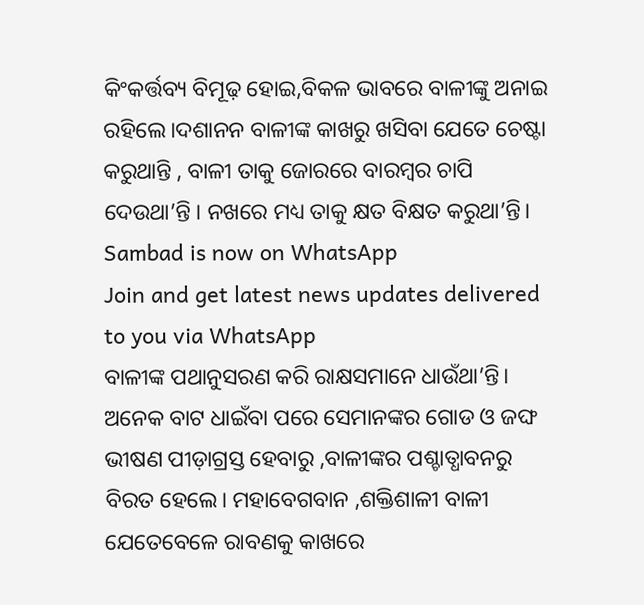କିଂକର୍ତ୍ତବ୍ୟ ବିମୂଢ଼ ହୋଇ,ବିକଳ ଭାବରେ ବାଳୀଙ୍କୁ ଅନାଇ ରହିଲେ।ଦଶାନନ ବାଳୀଙ୍କ କାଖରୁ ଖସିବା ଯେତେ ଚେଷ୍ଟା କରୁଥାନ୍ତି , ବାଳୀ ତାକୁ ଜୋରରେ ବାରମ୍ବର ଚାପି ଦେଉଥା’ନ୍ତି । ନଖରେ ମଧ୍ୟ ତାକୁ କ୍ଷତ ବିକ୍ଷତ କରୁଥା’ନ୍ତି।
Sambad is now on WhatsApp
Join and get latest news updates delivered to you via WhatsApp
ବାଳୀଙ୍କ ପଥାନୁସରଣ କରି ରାକ୍ଷସମାନେ ଧାଉଁଥା’ନ୍ତି। ଅନେକ ବାଟ ଧାଇଁବା ପରେ ସେମାନଙ୍କର ଗୋଡ ଓ ଜଙ୍ଘ ଭୀଷଣ ପୀଡ଼ାଗ୍ରସ୍ତ ହେବାରୁ ,ବାଳୀଙ୍କର ପଶ୍ଚାତ୍ଧାବନରୁ ବିରତ ହେଲେ। ମହାବେଗବାନ ,ଶକ୍ତିଶାଳୀ ବାଳୀ ଯେତେବେଳେ ରାବଣକୁ କାଖରେ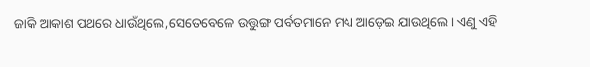ଜାକି ଆକାଶ ପଥରେ ଧାଉଁଥିଲେ,ସେତେବେଳେ ଉତ୍ତୁଙ୍ଗ ପର୍ବତମାନେ ମଧ୍ୟ ଆଡ଼େଇ ଯାଉଥିଲେ। ଏଣୁ ଏହି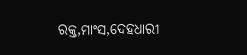ରକ୍ତ,ମାଂସ,ଦେହଧାରୀ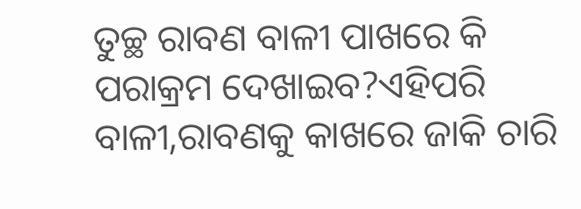ତୁଚ୍ଛ ରାବଣ ବାଳୀ ପାଖରେ କି ପରାକ୍ରମ ଦେଖାଇବ?ଏହିପରି ବାଳୀ,ରାବଣକୁ କାଖରେ ଜାକି ଚାରି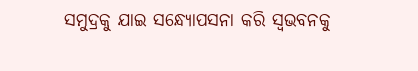ସମୁଦ୍ରକୁ ଯାଇ ସନ୍ଧ୍ୟୋପସନା କରି ସ୍ୱଭବନକୁ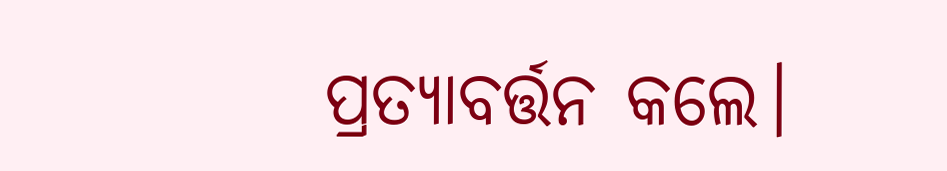ପ୍ରତ୍ୟାବର୍ତ୍ତନ କଲେ।